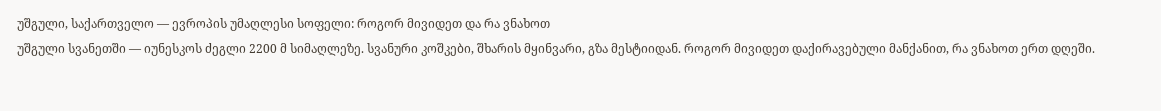უშგული, საქართველო — ევროპის უმაღლესი სოფელი: როგორ მივიდეთ და რა ვნახოთ
უშგული სვანეთში — იუნესკოს ძეგლი 2200 მ სიმაღლეზე. სვანური კოშკები, შხარის მყინვარი, გზა მესტიიდან. როგორ მივიდეთ დაქირავებული მანქანით, რა ვნახოთ ერთ დღეში.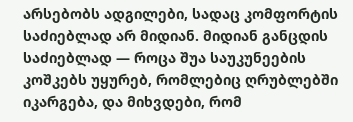არსებობს ადგილები, სადაც კომფორტის საძიებლად არ მიდიან. მიდიან განცდის საძიებლად — როცა შუა საუკუნეების კოშკებს უყურებ, რომლებიც ღრუბლებში იკარგება, და მიხვდები, რომ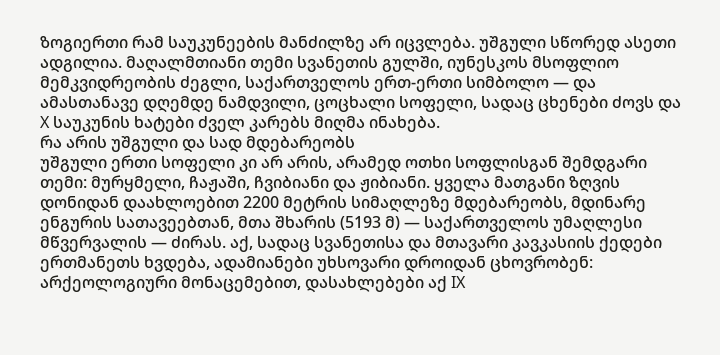ზოგიერთი რამ საუკუნეების მანძილზე არ იცვლება. უშგული სწორედ ასეთი ადგილია. მაღალმთიანი თემი სვანეთის გულში, იუნესკოს მსოფლიო მემკვიდრეობის ძეგლი, საქართველოს ერთ-ერთი სიმბოლო — და ამასთანავე დღემდე ნამდვილი, ცოცხალი სოფელი, სადაც ცხენები ძოვს და X საუკუნის ხატები ძველ კარებს მიღმა ინახება.
რა არის უშგული და სად მდებარეობს
უშგული ერთი სოფელი კი არ არის, არამედ ოთხი სოფლისგან შემდგარი თემი: მურყმელი, ჩაჟაში, ჩვიბიანი და ჟიბიანი. ყველა მათგანი ზღვის დონიდან დაახლოებით 2200 მეტრის სიმაღლეზე მდებარეობს, მდინარე ენგურის სათავეებთან, მთა შხარის (5193 მ) — საქართველოს უმაღლესი მწვერვალის — ძირას. აქ, სადაც სვანეთისა და მთავარი კავკასიის ქედები ერთმანეთს ხვდება, ადამიანები უხსოვარი დროიდან ცხოვრობენ: არქეოლოგიური მონაცემებით, დასახლებები აქ IX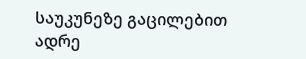საუკუნეზე გაცილებით ადრე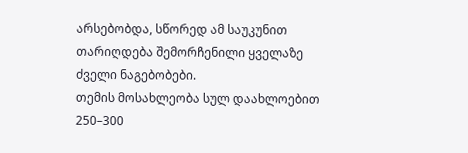არსებობდა, სწორედ ამ საუკუნით თარიღდება შემორჩენილი ყველაზე ძველი ნაგებობები.
თემის მოსახლეობა სულ დაახლოებით 250–300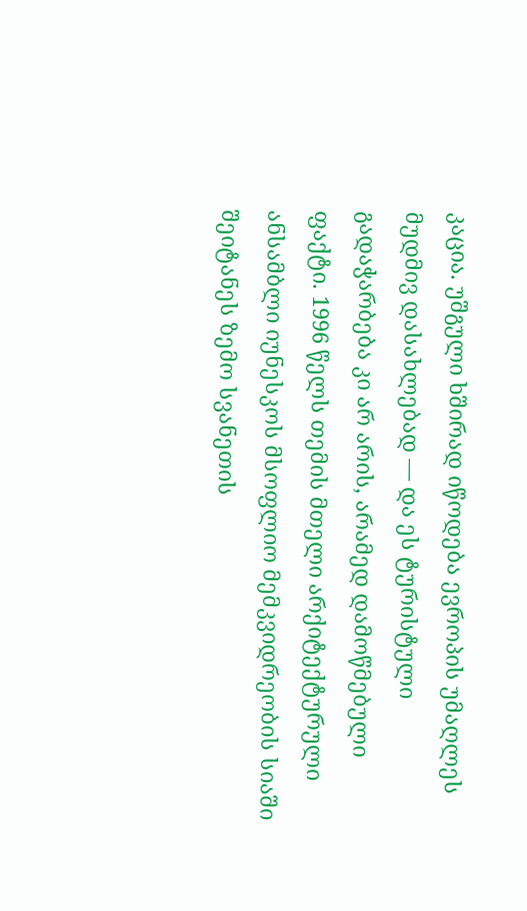კაცია. უშგული ხშირად იწოდება ევროპის უმაღლეს მუდმივ დასახლებად — და ეს ტურისტული გადაჭარბება კი არ არის, არამედ დამოწმებული ფაქტი. 1996 წელს თემის მთელი არქიტექტურული ანსამბლი იუნესკოს მსოფლიო მემკვიდრეობის სიაში შეიტანეს ზემო სვანეთის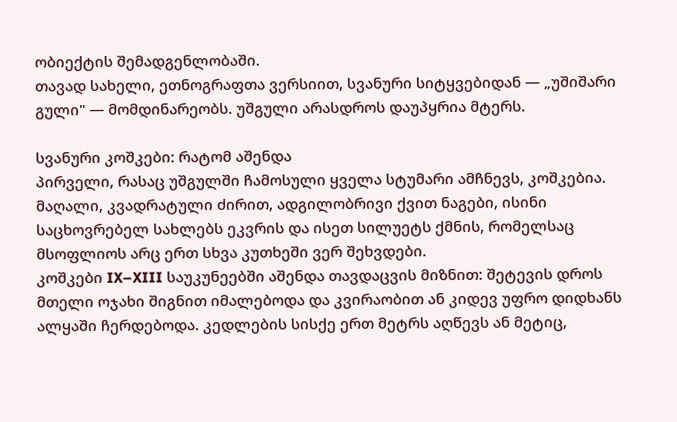ობიექტის შემადგენლობაში.
თავად სახელი, ეთნოგრაფთა ვერსიით, სვანური სიტყვებიდან — „უშიშარი გული" — მომდინარეობს. უშგული არასდროს დაუპყრია მტერს.

სვანური კოშკები: რატომ აშენდა
პირველი, რასაც უშგულში ჩამოსული ყველა სტუმარი ამჩნევს, კოშკებია. მაღალი, კვადრატული ძირით, ადგილობრივი ქვით ნაგები, ისინი საცხოვრებელ სახლებს ეკვრის და ისეთ სილუეტს ქმნის, რომელსაც მსოფლიოს არც ერთ სხვა კუთხეში ვერ შეხვდები.
კოშკები IX–XIII საუკუნეებში აშენდა თავდაცვის მიზნით: შეტევის დროს მთელი ოჯახი შიგნით იმალებოდა და კვირაობით ან კიდევ უფრო დიდხანს ალყაში ჩერდებოდა. კედლების სისქე ერთ მეტრს აღწევს ან მეტიც,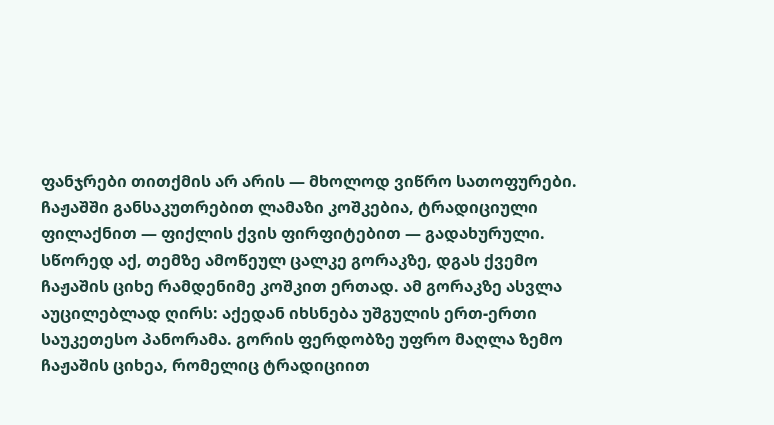ფანჯრები თითქმის არ არის — მხოლოდ ვიწრო სათოფურები.
ჩაჟაშში განსაკუთრებით ლამაზი კოშკებია, ტრადიციული ფილაქნით — ფიქლის ქვის ფირფიტებით — გადახურული. სწორედ აქ, თემზე ამოწეულ ცალკე გორაკზე, დგას ქვემო ჩაჟაშის ციხე რამდენიმე კოშკით ერთად. ამ გორაკზე ასვლა აუცილებლად ღირს: აქედან იხსნება უშგულის ერთ-ერთი საუკეთესო პანორამა. გორის ფერდობზე უფრო მაღლა ზემო ჩაჟაშის ციხეა, რომელიც ტრადიციით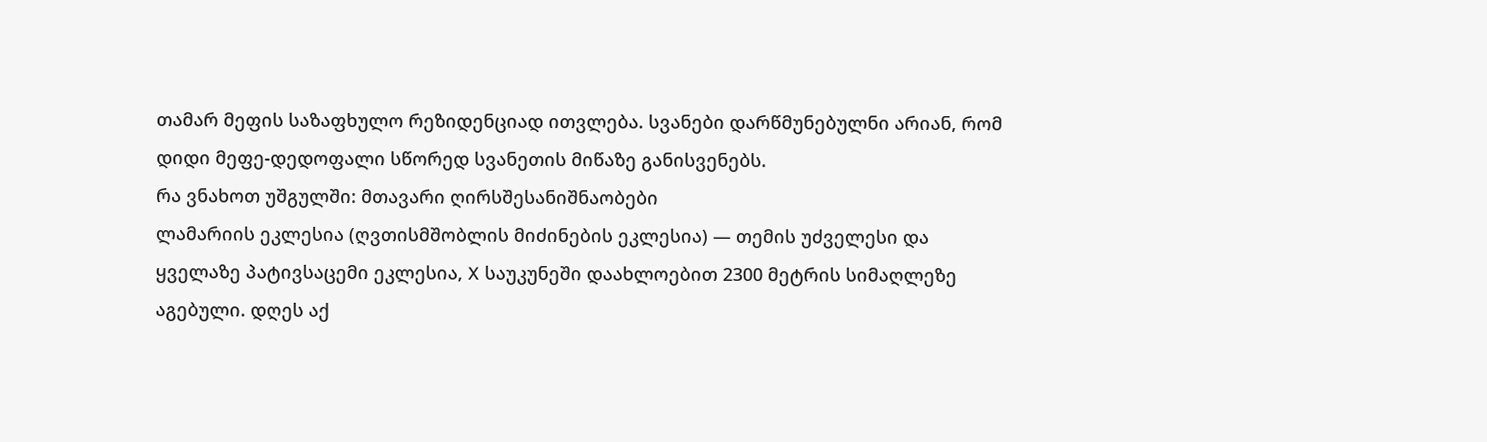თამარ მეფის საზაფხულო რეზიდენციად ითვლება. სვანები დარწმუნებულნი არიან, რომ დიდი მეფე-დედოფალი სწორედ სვანეთის მიწაზე განისვენებს.
რა ვნახოთ უშგულში: მთავარი ღირსშესანიშნაობები
ლამარიის ეკლესია (ღვთისმშობლის მიძინების ეკლესია) — თემის უძველესი და ყველაზე პატივსაცემი ეკლესია, X საუკუნეში დაახლოებით 2300 მეტრის სიმაღლეზე აგებული. დღეს აქ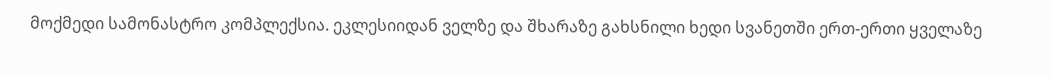მოქმედი სამონასტრო კომპლექსია. ეკლესიიდან ველზე და შხარაზე გახსნილი ხედი სვანეთში ერთ-ერთი ყველაზე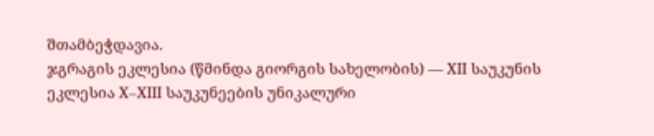შთამბეჭდავია.
ჯგრაგის ეკლესია (წმინდა გიორგის სახელობის) — XII საუკუნის ეკლესია X–XIII საუკუნეების უნიკალური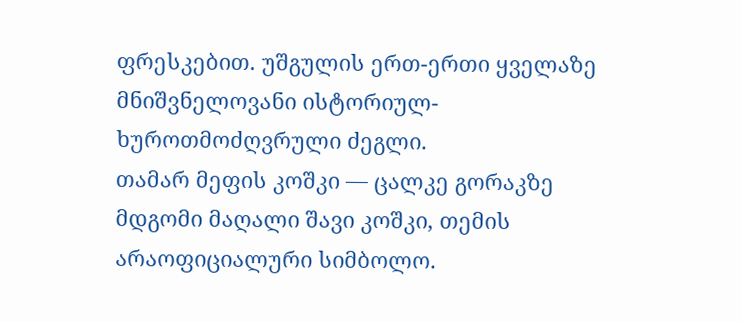ფრესკებით. უშგულის ერთ-ერთი ყველაზე მნიშვნელოვანი ისტორიულ-ხუროთმოძღვრული ძეგლი.
თამარ მეფის კოშკი — ცალკე გორაკზე მდგომი მაღალი შავი კოშკი, თემის არაოფიციალური სიმბოლო.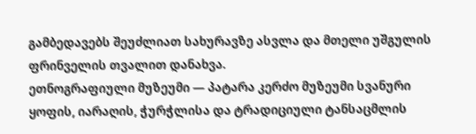გამბედავებს შეუძლიათ სახურავზე ასვლა და მთელი უშგულის ფრინველის თვალით დანახვა.
ეთნოგრაფიული მუზეუმი — პატარა კერძო მუზეუმი სვანური ყოფის, იარაღის, ჭურჭლისა და ტრადიციული ტანსაცმლის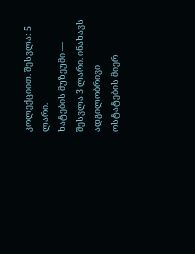კოლექციით. შესვლა: 5 ლარი.
ხატების მუზეუმი — შესვლა 3 ლარი. ინახავს ადგილობრივი ოსტატების მიერ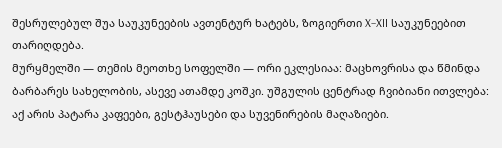შესრულებულ შუა საუკუნეების ავთენტურ ხატებს, ზოგიერთი X–XII საუკუნეებით თარიღდება.
მურყმელში — თემის მეოთხე სოფელში — ორი ეკლესიაა: მაცხოვრისა და წმინდა ბარბარეს სახელობის, ასევე ათამდე კოშკი. უშგულის ცენტრად ჩვიბიანი ითვლება: აქ არის პატარა კაფეები, გესტჰაუსები და სუვენირების მაღაზიები.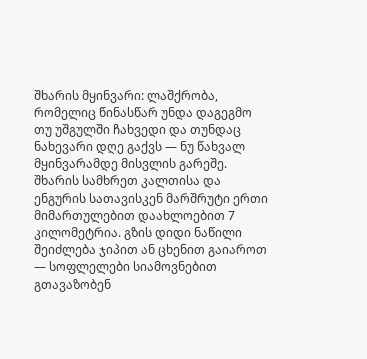შხარის მყინვარი: ლაშქრობა, რომელიც წინასწარ უნდა დაგეგმო
თუ უშგულში ჩახვედი და თუნდაც ნახევარი დღე გაქვს — ნუ წახვალ მყინვარამდე მისვლის გარეშე. შხარის სამხრეთ კალთისა და ენგურის სათავისკენ მარშრუტი ერთი მიმართულებით დაახლოებით 7 კილომეტრია. გზის დიდი ნაწილი შეიძლება ჯიპით ან ცხენით გაიაროთ — სოფლელები სიამოვნებით გთავაზობენ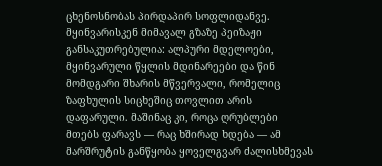ცხენოსნობას პირდაპირ სოფლიდანვე.
მყინვარისკენ მიმავალ გზაზე პეიზაჟი განსაკუთრებულია: ალპური მდელოები, მყინვარული წყლის მდინარეები და წინ მომდგარი შხარის მწვერვალი, რომელიც ზაფხულის სიცხეშიც თოვლით არის დაფარული. მაშინაც კი, როცა ღრუბლები მთებს ფარავს — რაც ხშირად ხდება — ამ მარშრუტის განწყობა ყოველგვარ ძალისხმევას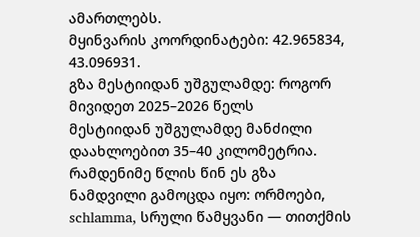ამართლებს.
მყინვარის კოორდინატები: 42.965834, 43.096931.
გზა მესტიიდან უშგულამდე: როგორ მივიდეთ 2025–2026 წელს
მესტიიდან უშგულამდე მანძილი დაახლოებით 35–40 კილომეტრია. რამდენიმე წლის წინ ეს გზა ნამდვილი გამოცდა იყო: ორმოები, schlamma, სრული წამყვანი — თითქმის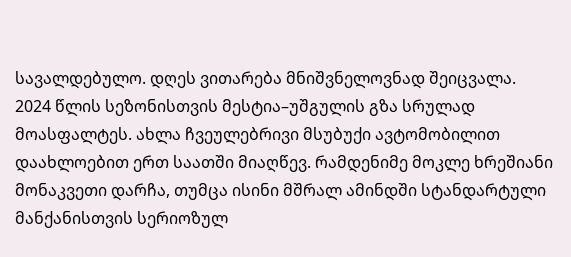სავალდებულო. დღეს ვითარება მნიშვნელოვნად შეიცვალა.
2024 წლის სეზონისთვის მესტია–უშგულის გზა სრულად მოასფალტეს. ახლა ჩვეულებრივი მსუბუქი ავტომობილით დაახლოებით ერთ საათში მიაღწევ. რამდენიმე მოკლე ხრეშიანი მონაკვეთი დარჩა, თუმცა ისინი მშრალ ამინდში სტანდარტული მანქანისთვის სერიოზულ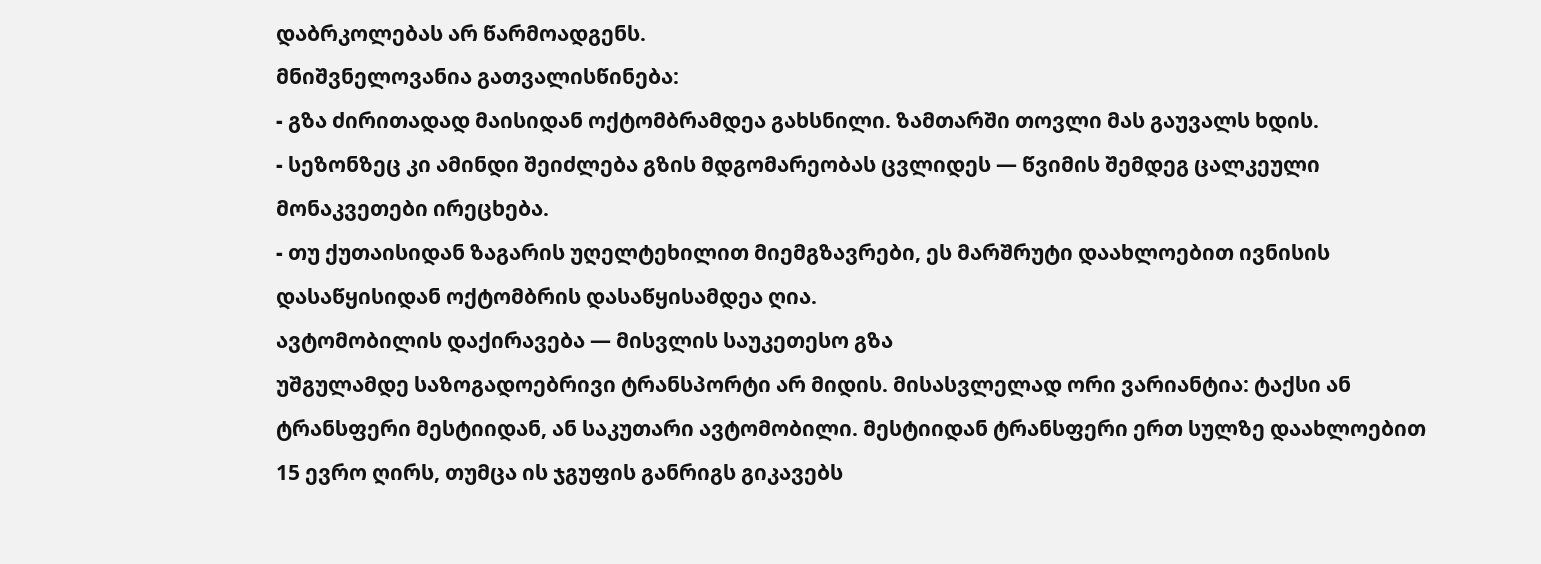დაბრკოლებას არ წარმოადგენს.
მნიშვნელოვანია გათვალისწინება:
- გზა ძირითადად მაისიდან ოქტომბრამდეა გახსნილი. ზამთარში თოვლი მას გაუვალს ხდის.
- სეზონზეც კი ამინდი შეიძლება გზის მდგომარეობას ცვლიდეს — წვიმის შემდეგ ცალკეული მონაკვეთები ირეცხება.
- თუ ქუთაისიდან ზაგარის უღელტეხილით მიემგზავრები, ეს მარშრუტი დაახლოებით ივნისის დასაწყისიდან ოქტომბრის დასაწყისამდეა ღია.
ავტომობილის დაქირავება — მისვლის საუკეთესო გზა
უშგულამდე საზოგადოებრივი ტრანსპორტი არ მიდის. მისასვლელად ორი ვარიანტია: ტაქსი ან ტრანსფერი მესტიიდან, ან საკუთარი ავტომობილი. მესტიიდან ტრანსფერი ერთ სულზე დაახლოებით 15 ევრო ღირს, თუმცა ის ჯგუფის განრიგს გიკავებს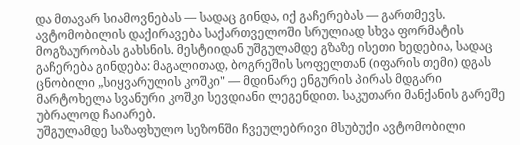და მთავარ სიამოვნებას — სადაც გინდა, იქ გაჩერებას — გართმევს.
ავტომობილის დაქირავება საქართველოში სრულიად სხვა ფორმატის მოგზაურობას გახსნის. მესტიიდან უშგულამდე გზაზე ისეთი ხედებია, სადაც გაჩერება გინდება: მაგალითად, ბოგრეშის სოფელთან (იფარის თემი) დგას ცნობილი „სიყვარულის კოშკი" — მდინარე ენგურის პირას მდგარი მარტოხელა სვანური კოშკი სევდიანი ლეგენდით. საკუთარი მანქანის გარეშე უბრალოდ ჩაიარებ.
უშგულამდე საზაფხულო სეზონში ჩვეულებრივი მსუბუქი ავტომობილი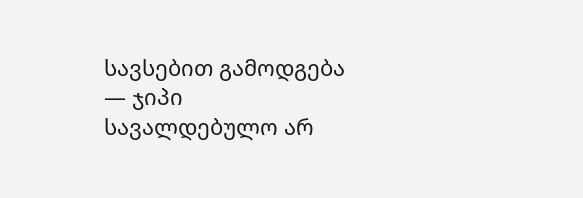სავსებით გამოდგება — ჯიპი სავალდებულო არ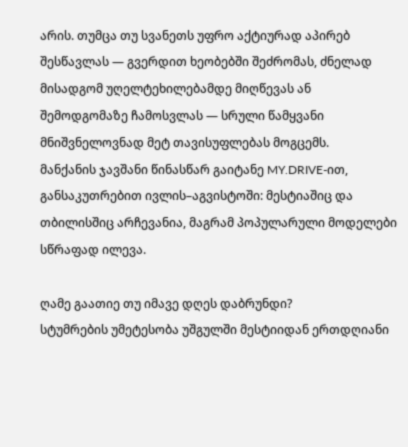არის. თუმცა თუ სვანეთს უფრო აქტიურად აპირებ შესწავლას — გვერდით ხეობებში შეძრომას, ძნელად მისადგომ უღელტეხილებამდე მიღწევას ან შემოდგომაზე ჩამოსვლას — სრული წამყვანი მნიშვნელოვნად მეტ თავისუფლებას მოგცემს.
მანქანის ჯავშანი წინასწარ გაიტანე MY.DRIVE-ით, განსაკუთრებით ივლის–აგვისტოში: მესტიაშიც და თბილისშიც არჩევანია, მაგრამ პოპულარული მოდელები სწრაფად ილევა.

ღამე გაათიე თუ იმავე დღეს დაბრუნდი?
სტუმრების უმეტესობა უშგულში მესტიიდან ერთდღიანი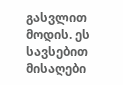გასვლით მოდის. ეს სავსებით მისაღები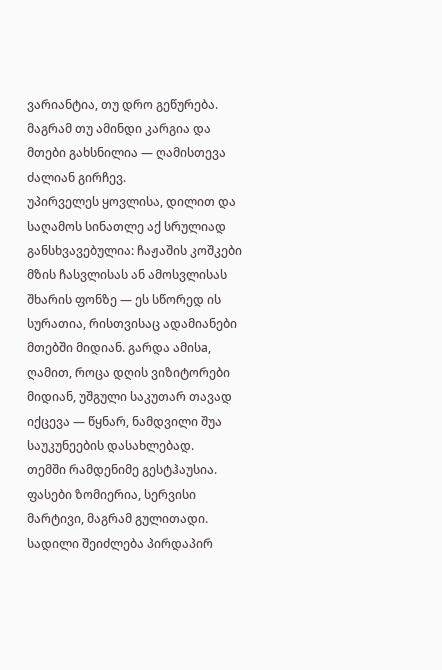ვარიანტია, თუ დრო გეწურება. მაგრამ თუ ამინდი კარგია და მთები გახსნილია — ღამისთევა ძალიან გირჩევ.
უპირველეს ყოვლისა, დილით და საღამოს სინათლე აქ სრულიად განსხვავებულია: ჩაჟაშის კოშკები მზის ჩასვლისას ან ამოსვლისას შხარის ფონზე — ეს სწორედ ის სურათია, რისთვისაც ადამიანები მთებში მიდიან. გარდა ამისa, ღამით, როცა დღის ვიზიტორები მიდიან, უშგული საკუთარ თავად იქცევა — წყნარ, ნამდვილი შუა საუკუნეების დასახლებად.
თემში რამდენიმე გესტჰაუსია. ფასები ზომიერია, სერვისი მარტივი, მაგრამ გულითადი. სადილი შეიძლება პირდაპირ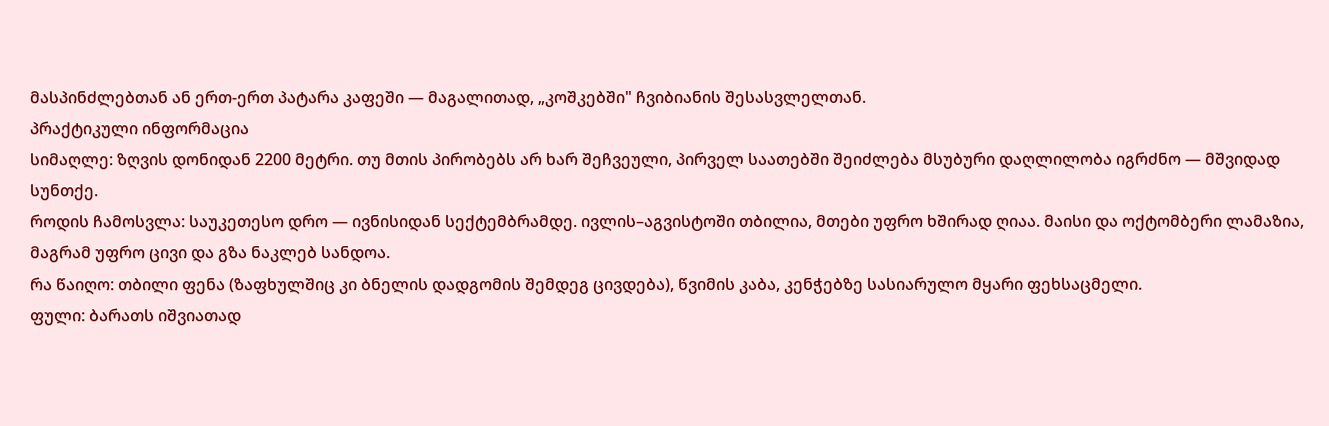მასპინძლებთან ან ერთ-ერთ პატარა კაფეში — მაგალითად, „კოშკებში" ჩვიბიანის შესასვლელთან.
პრაქტიკული ინფორმაცია
სიმაღლე: ზღვის დონიდან 2200 მეტრი. თუ მთის პირობებს არ ხარ შეჩვეული, პირველ საათებში შეიძლება მსუბური დაღლილობა იგრძნო — მშვიდად სუნთქე.
როდის ჩამოსვლა: საუკეთესო დრო — ივნისიდან სექტემბრამდე. ივლის–აგვისტოში თბილია, მთები უფრო ხშირად ღიაა. მაისი და ოქტომბერი ლამაზია, მაგრამ უფრო ცივი და გზა ნაკლებ სანდოა.
რა წაიღო: თბილი ფენა (ზაფხულშიც კი ბნელის დადგომის შემდეგ ცივდება), წვიმის კაბა, კენჭებზე სასიარულო მყარი ფეხსაცმელი.
ფული: ბარათს იშვიათად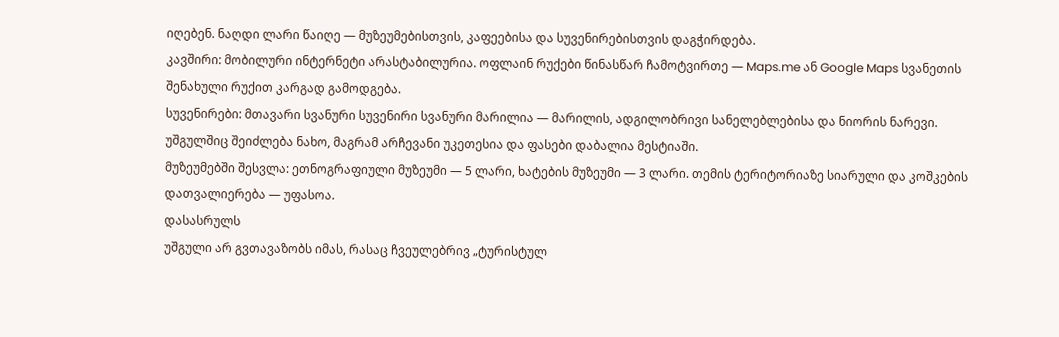იღებენ. ნაღდი ლარი წაიღე — მუზეუმებისთვის, კაფეებისა და სუვენირებისთვის დაგჭირდება.
კავშირი: მობილური ინტერნეტი არასტაბილურია. ოფლაინ რუქები წინასწარ ჩამოტვირთე — Maps.me ან Google Maps სვანეთის შენახული რუქით კარგად გამოდგება.
სუვენირები: მთავარი სვანური სუვენირი სვანური მარილია — მარილის, ადგილობრივი სანელებლებისა და ნიორის ნარევი. უშგულშიც შეიძლება ნახო, მაგრამ არჩევანი უკეთესია და ფასები დაბალია მესტიაში.
მუზეუმებში შესვლა: ეთნოგრაფიული მუზეუმი — 5 ლარი, ხატების მუზეუმი — 3 ლარი. თემის ტერიტორიაზე სიარული და კოშკების დათვალიერება — უფასოა.
დასასრულს
უშგული არ გვთავაზობს იმას, რასაც ჩვეულებრივ „ტურისტულ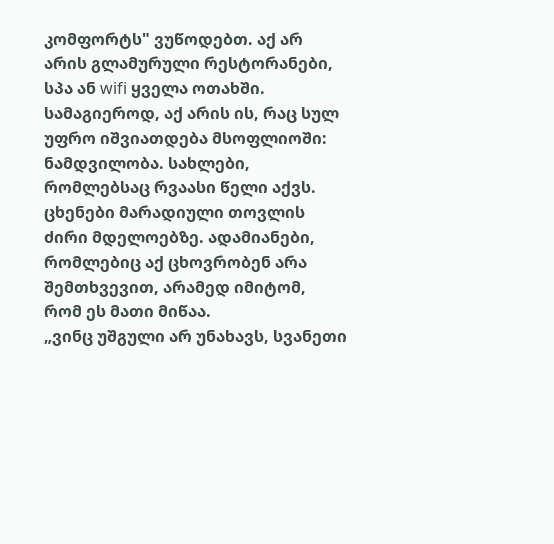კომფორტს" ვუწოდებთ. აქ არ არის გლამურული რესტორანები, სპა ან wifi ყველა ოთახში. სამაგიეროდ, აქ არის ის, რაც სულ უფრო იშვიათდება მსოფლიოში: ნამდვილობა. სახლები, რომლებსაც რვაასი წელი აქვს. ცხენები მარადიული თოვლის ძირი მდელოებზე. ადამიანები, რომლებიც აქ ცხოვრობენ არა შემთხვევით, არამედ იმიტომ, რომ ეს მათი მიწაა.
„ვინც უშგული არ უნახავს, სვანეთი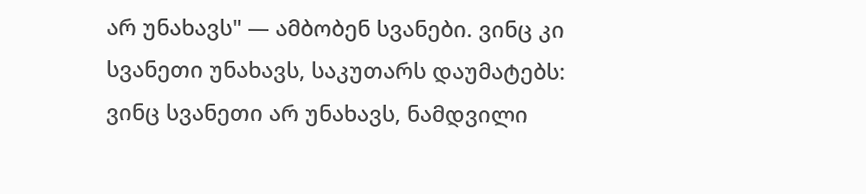არ უნახავს" — ამბობენ სვანები. ვინც კი სვანეთი უნახავს, საკუთარს დაუმატებს: ვინც სვანეთი არ უნახავს, ნამდვილი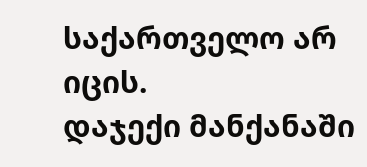საქართველო არ იცის.
დაჯექი მანქანაში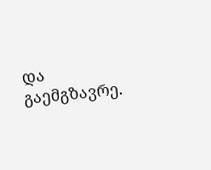და გაემგზავრე.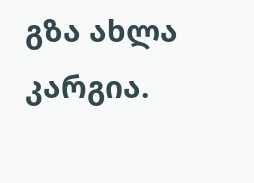გზა ახლა კარგია.